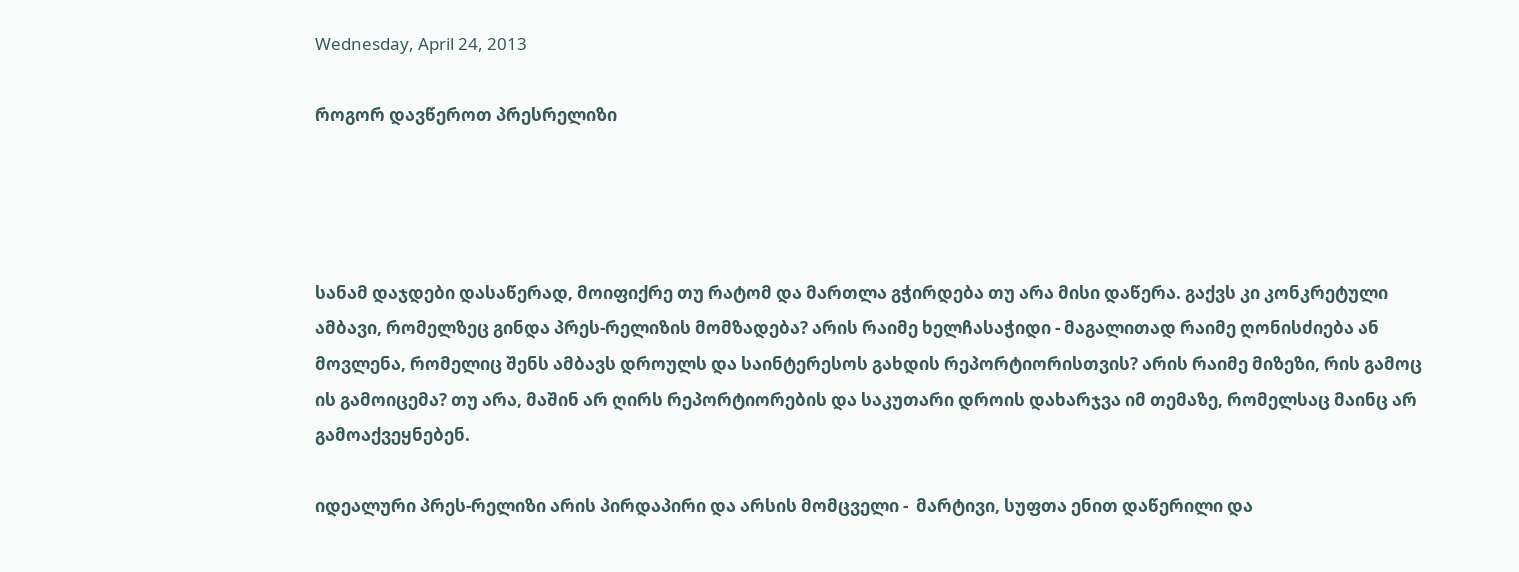Wednesday, April 24, 2013

როგორ დავწეროთ პრესრელიზი




სანამ დაჯდები დასაწერად, მოიფიქრე თუ რატომ და მართლა გჭირდება თუ არა მისი დაწერა. გაქვს კი კონკრეტული ამბავი, რომელზეც გინდა პრეს-რელიზის მომზადება? არის რაიმე ხელჩასაჭიდი - მაგალითად რაიმე ღონისძიება ან მოვლენა, რომელიც შენს ამბავს დროულს და საინტერესოს გახდის რეპორტიორისთვის? არის რაიმე მიზეზი, რის გამოც ის გამოიცემა? თუ არა, მაშინ არ ღირს რეპორტიორების და საკუთარი დროის დახარჯვა იმ თემაზე, რომელსაც მაინც არ გამოაქვეყნებენ.

იდეალური პრეს-რელიზი არის პირდაპირი და არსის მომცველი -  მარტივი, სუფთა ენით დაწერილი და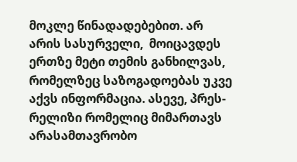მოკლე წინადადებებით. არ არის სასურველი,  მოიცავდეს ერთზე მეტი თემის განხილვას, რომელზეც საზოგადოებას უკვე აქვს ინფორმაცია. ასევე, პრეს-რელიზი რომელიც მიმართავს არასამთავრობო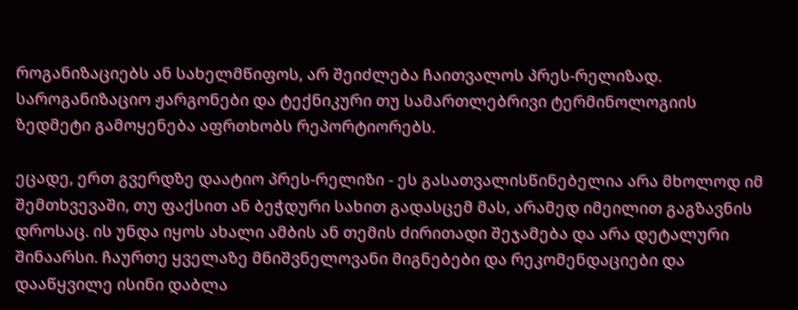როგანიზაციებს ან სახელმწიფოს, არ შეიძლება ჩაითვალოს პრეს-რელიზად. საროგანიზაციო ჟარგონები და ტექნიკური თუ სამართლებრივი ტერმინოლოგიის ზედმეტი გამოყენება აფრთხობს რეპორტიორებს.

ეცადე, ერთ გვერდზე დაატიო პრეს-რელიზი - ეს გასათვალისწინებელია არა მხოლოდ იმ შემთხვევაში, თუ ფაქსით ან ბეჭდური სახით გადასცემ მას, არამედ იმეილით გაგზავნის დროსაც. ის უნდა იყოს ახალი ამბის ან თემის ძირითადი შეჯამება და არა დეტალური შინაარსი. ჩაურთე ყველაზე მნიშვნელოვანი მიგნებები და რეკომენდაციები და დააწყვილე ისინი დაბლა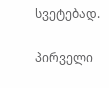სვეტებად.

პირველი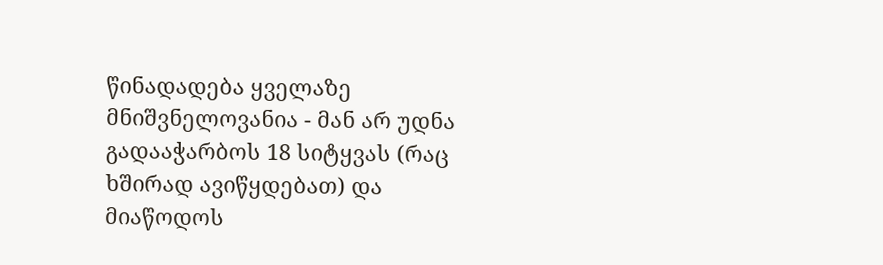წინადადება ყველაზე მნიშვნელოვანია - მან არ უდნა გადააჭარბოს 18 სიტყვას (რაც ხშირად ავიწყდებათ) და მიაწოდოს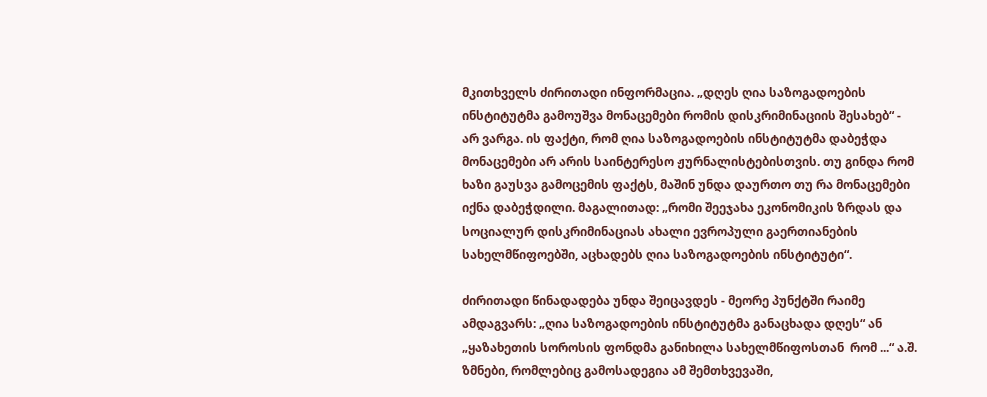მკითხველს ძირითადი ინფორმაცია. „დღეს ღია საზოგადოების ინსტიტუტმა გამოუშვა მონაცემები რომის დისკრიმინაციის შესახებ“ - არ ვარგა. ის ფაქტი, რომ ღია საზოგადოების ინსტიტუტმა დაბეჭდა მონაცემები არ არის საინტერესო ჟურნალისტებისთვის. თუ გინდა რომ ხაზი გაუსვა გამოცემის ფაქტს, მაშინ უნდა დაურთო თუ რა მონაცემები იქნა დაბეჭდილი. მაგალითად: „რომი შეეჯახა ეკონომიკის ზრდას და სოციალურ დისკრიმინაციას ახალი ევროპული გაერთიანების სახელმწიფოებში, აცხადებს ღია საზოგადოების ინსტიტუტი“.

ძირითადი წინადადება უნდა შეიცავდეს - მეორე პუნქტში რაიმე ამდაგვარს: „ღია საზოგადოების ინსტიტუტმა განაცხადა დღეს“ ან „ყაზახეთის სოროსის ფონდმა განიხილა სახელმწიფოსთან  რომ ...“ ა.შ. ზმნები, რომლებიც გამოსადეგია ამ შემთხვევაში,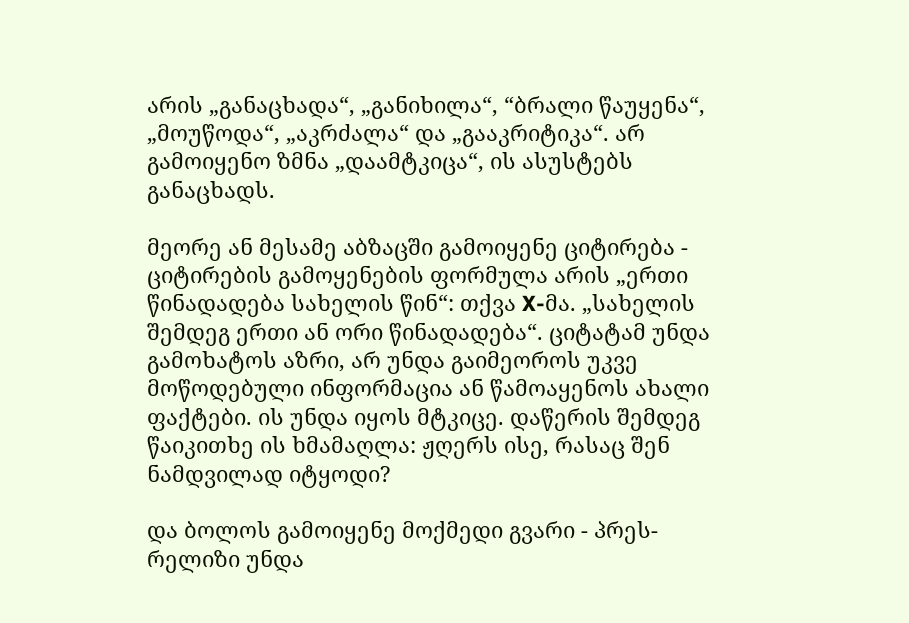არის „განაცხადა“, „განიხილა“, “ბრალი წაუყენა“, „მოუწოდა“, „აკრძალა“ და „გააკრიტიკა“. არ გამოიყენო ზმნა „დაამტკიცა“, ის ასუსტებს განაცხადს.

მეორე ან მესამე აბზაცში გამოიყენე ციტირება - ციტირების გამოყენების ფორმულა არის „ერთი წინადადება სახელის წინ“: თქვა X-მა. „სახელის შემდეგ ერთი ან ორი წინადადება“. ციტატამ უნდა გამოხატოს აზრი, არ უნდა გაიმეოროს უკვე მოწოდებული ინფორმაცია ან წამოაყენოს ახალი ფაქტები. ის უნდა იყოს მტკიცე. დაწერის შემდეგ  წაიკითხე ის ხმამაღლა: ჟღერს ისე, რასაც შენ ნამდვილად იტყოდი?

და ბოლოს გამოიყენე მოქმედი გვარი - პრეს-რელიზი უნდა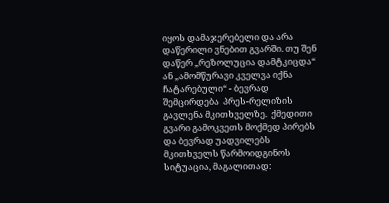იყოს დამაჯერებელი და არა დაწერილი ვნებით გვარში. თუ შენ დაწერ „რეზოლუცია დამტკიცდა“ ან „ამომწურავი კველვა იქნა ჩატარებული“ - ბევრად შემცირდება  პრეს-რელიზის გავლენა მკითხველზე.  ქმედითი გვარი გამოკვეთს მოქმედ პირებს და ბევრად უადვილებს მკითხველს წარმოიდგინოს სიტუაცია, მაგალითად: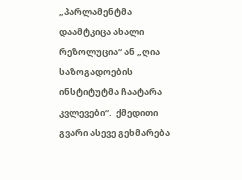„პარლამენტმა დაამტკიცა ახალი რეზოლუცია“ ან „ღია საზოგადოების ინსტიტუტმა ჩაატარა კვლევები“.  ქმედითი გვარი ასევე გეხმარება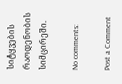სიტყვების რაოდენობის სიმცირეში.

No comments:

Post a Comment